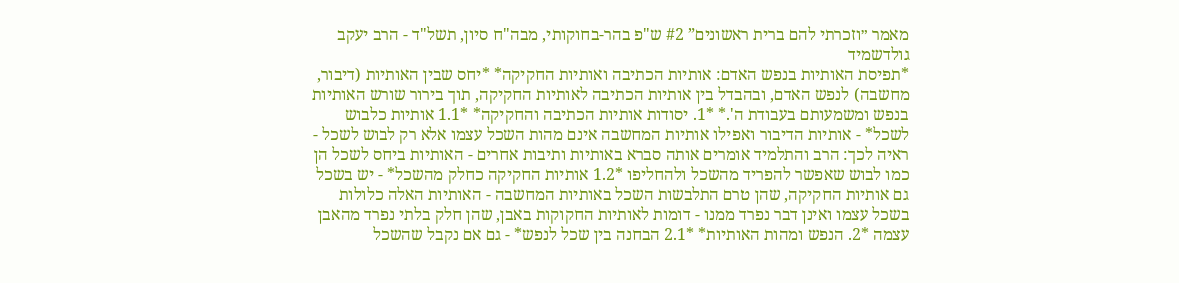מאמר ״וזכרתי להם ברית ראשונים” #2 ש"פ בהר-בחוקותי, מבה"ח סיון, תשל"ד - הרב יעקב גולדשמיד
*תפיסת האותיות בנפש האדם: אותיות הכתיבה ואותיות החקיקה* *יחס שבין האותיות (דיבור, מחשבה) לנפש האדם, ובהבדל בין אותיות הכתיבה לאותיות החקיקה, תוך בירור שורש האותיות בנפש ומשמעותם בעבודת ה'.* *1. יסודות אותיות הכתיבה והחקיקה* *1.1 אותיות כלבוש לשכל* - אותיות הדיבור ואפילו אותיות המחשבה אינם מהות השכל עצמו אלא רק לבוש לשכל - ראיה לכך: הרב והתלמיד אומרים אותה סברא באותיות ותיבות אחרים - האותיות ביחס לשכל הן כמו לבוש שאפשר להפריד מהשכל ולהחליפו *1.2 אותיות החקיקה כחלק מהשכל* - יש בשכל גם אותיות החקיקה, שהן טרם התלבשות השכל באותיות המחשבה - האותיות האלה כלולות בשכל עצמו ואינן דבר נפרד ממנו - דומות לאותיות החקוקות באבן, שהן חלק בלתי נפרד מהאבן עצמה *2. הנפש ומהות האותיות* *2.1 הבחנה בין שכל לנפש* - גם אם נקבל שהשכל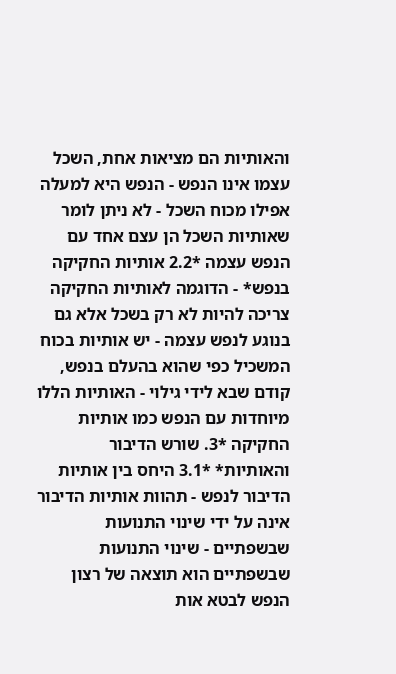והאותיות הם מציאות אחת, השכל עצמו אינו הנפש - הנפש היא למעלה אפילו מכוח השכל - לא ניתן לומר שאותיות השכל הן עצם אחד עם הנפש עצמה *2.2 אותיות החקיקה בנפש* - הדוגמה לאותיות החקיקה צריכה להיות לא רק בשכל אלא גם בנוגע לנפש עצמה - יש אותיות בכוח המשכיל כפי שהוא בהעלם בנפש, קודם שבא לידי גילוי - האותיות הללו מיוחדות עם הנפש כמו אותיות החקיקה *3. שורש הדיבור והאותיות* *3.1 היחס בין אותיות הדיבור לנפש - תהוות אותיות הדיבור אינה על ידי שינוי התנועות שבשפתיים - שינוי התנועות שבשפתיים הוא תוצאה של רצון הנפש לבטא אות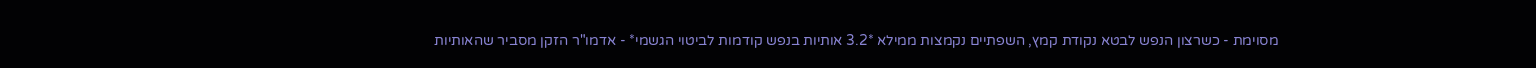מסוימת - כשרצון הנפש לבטא נקודת קמץ, השפתיים נקמצות ממילא *3.2 אותיות בנפש קודמות לביטוי הגשמי* - אדמו"ר הזקן מסביר שהאותיות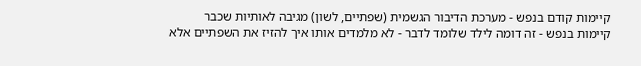קיימות קודם בנפש - מערכת הדיבור הגשמית (שפתיים, לשון) מגיבה לאותיות שכבר קיימות בנפש - זה דומה לילד שלומד לדבר - לא מלמדים אותו איך להזיז את השפתיים אלא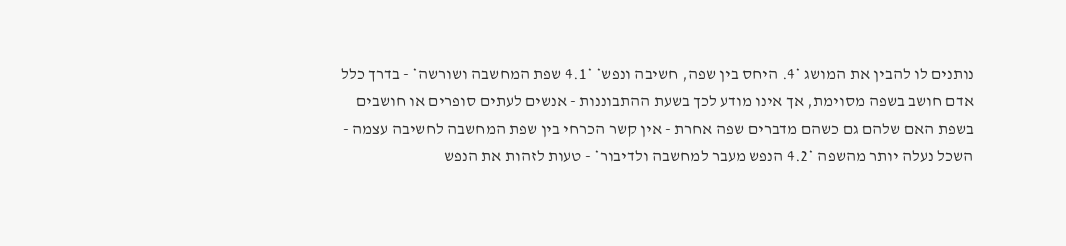נותנים לו להבין את המושג *4. היחס בין שפה, חשיבה ונפש* *4.1 שפת המחשבה ושורשה* - בדרך כלל אדם חושב בשפה מסוימת, אך אינו מודע לכך בשעת ההתבוננות - אנשים לעתים סופרים או חושבים בשפת האם שלהם גם כשהם מדברים שפה אחרת - אין קשר הכרחי בין שפת המחשבה לחשיבה עצמה - השכל נעלה יותר מהשפה *4.2 הנפש מעבר למחשבה ולדיבור* - טעות לזהות את הנפש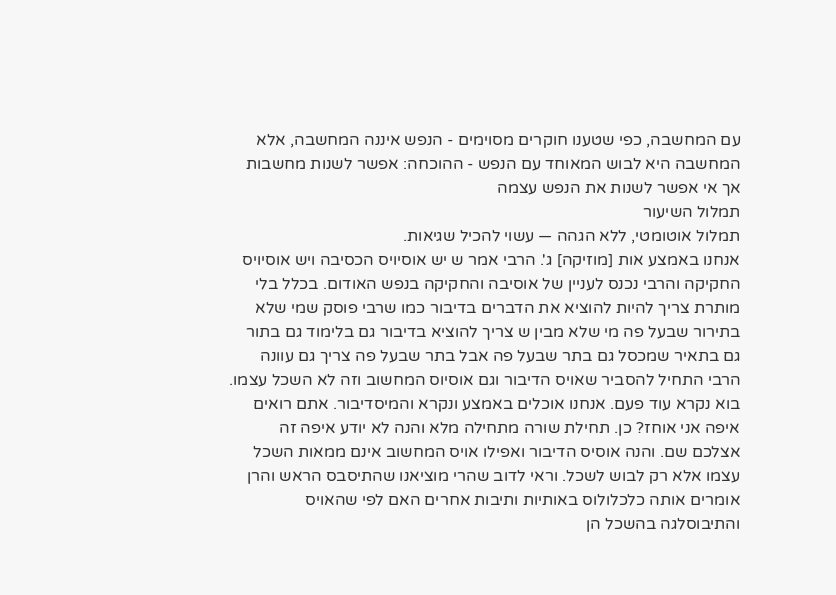עם המחשבה, כפי שטענו חוקרים מסוימים - הנפש איננה המחשבה, אלא המחשבה היא לבוש המאוחד עם הנפש - ההוכחה: אפשר לשנות מחשבות אך אי אפשר לשנות את הנפש עצמה
תמלול השיעור
תמלול אוטומטי, ללא הגהה — עשוי להכיל שגיאות.
אנחנו באמצע אות [מוזיקה] ג'. הרבי אמר ש יש אוסיויס הכסיבה ויש אוסיויס החקיקה והרבי נכנס לעניין של אוסיבה והחקיקה בנפש האודום. בכלל בלי מותרת צריך להיות להוציא את הדברים בדיבור כמו שרבי פוסק שמי שלא בתירור שבעל פה מי שלא מבין ש צריך להוציא בדיבור גם בלימוד גם בתור גם בתאיר שמכסל גם בתר שבעל פה אבל בתר שבעל פה צריך גם עוונה הרבי התחיל להסביר שאויס הדיבור וגם אוסיוס המחשוב וזה לא השכל עצמו. בוא נקרא עוד פעם. אנחנו אוכלים באמצע ונקרא והמיסדיבור. אתם רואים איפה אני אוחז? כן. תחילת שורה מתחילה מלא והנה לא יודע איפה זה אצלכם שם. והנה אוסיס הדיבור ואפילו אויס המחשוב אינם ממאות השכל עצמו אלא רק לבוש לשכל. וראי לדוב שהרי מוציאנו שהתיסבס הראש והרן אומרים אותה כלכלולוס באותיות ותיבות אחרים האם לפי שהאויס והתיבוסלגה בהשכל הן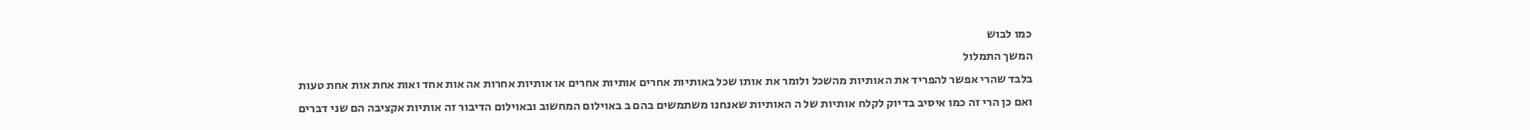כמו לבוש
המשך התמלול
בלבד שהרי אפשר להפריד את האותיות מהשכל ולומר את אותו שכל באותיות אחרים אותיות אחרים או אותיות אחרות אה אות אחד ואות אחת אות אחת טעות ואם כן הרי זה כמו איסיב בדיוק לקלח אותיות של ה האותיות שאנחנו משתמשים בהם ב באוילום המחשוב ובאוילום הדיבור זה אותיות אקציבה הם שני דברים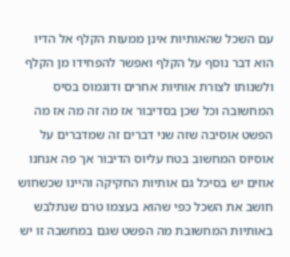עם השכל שהאותיות אינן ממעות הקלף אל הדיו הוא דבר נוסף על הקלף ואפשר להפחידו מן הקלף ולשנותו לצורת אותיות אחרים ודוגמוס בסיס המחשובה וכל שכן בסדיבור אז מה זה מה אז מה הפשט אוסיבה שזה שני דברים זה שמדברים על אוסיוס המחשוב בטח עליוס הדיבור אך פה אנחנו אוזים יש בסיכל גם אותיות החקיקה והיינו שכשחוש חושב את השכל כפי שהוא בעצמו טרם שנתלבש באותיות המחשובת מה הפשט שגם במחשבה זו יש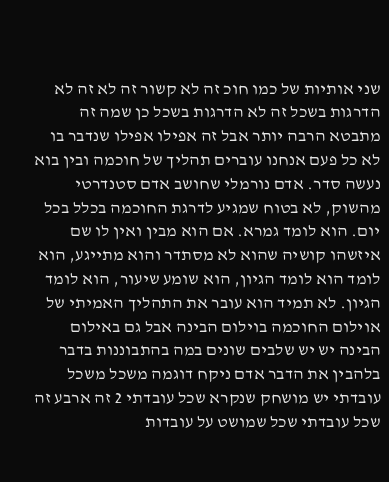שני אותיות של כמו חוכ זה לא קשור זה לא זה לא הדרגות בשכל זה לא הדרגות בשכל כן שמה זה
מתבטא הרבה יותר אבל זה אפילו אפילו שנדבר בו לא כל פעם אנחנו עוברים תהליך של חוכמה ובין בוא נעשה סדר. אדם נורמלי שחושב אדם סטנדרטי מהשוק, לא בטוח שמגיע לדרגת החוכמה בכלל בכל יום. הוא לומד גמרא. אם הוא מבין ואין לו שם איזשהו קושיה שהוא לא מסתדר והוא מתייגע, הוא לומד הוא לומד הגיון, הוא שומע שיעור, הוא לומד הגיון. לא תמיד הוא עובר את התהליך האמיתי של אוילום החוכמה בוילום הבינה אבל גם באילום הבינה יש יש שלבים שונים במה בהתבוננות בדבר בלהבין את הדבר אדם ניקח דוגמה משכל משכל עובדתי יש מושחק שנקרא שכל עובדתי 2 זה ארבע זה שכל עובדתי שכל שמושט על עובדות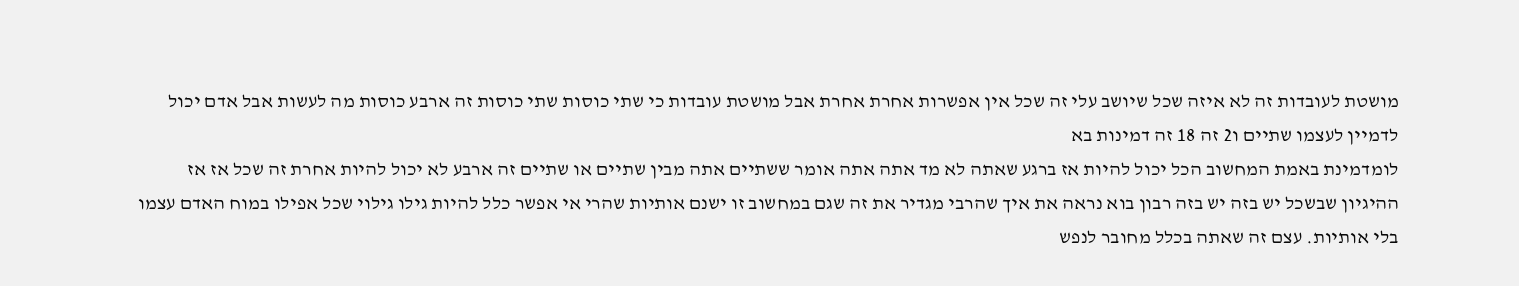מושטת לעובדות זה לא איזה שכל שיושב עלי זה שכל אין אפשרות אחרת אחרת אבל מושטת עובדות כי שתי כוסות שתי כוסות זה ארבע כוסות מה לעשות אבל אדם יכול לדמיין לעצמו שתיים ו2 זה 18 זה דמינות בא
לומדמינת באמת המחשוב הכל יכול להיות אז ברגע שאתה לא מד אתה אתה אומר ששתיים אתה מבין שתיים או שתיים זה ארבע לא יכול להיות אחרת זה שכל אז אז ההיגיון שבשכל יש בזה יש בזה רבון בוא נראה את איך שהרבי מגדיר את זה שגם במחשוב זו ישנם אותיות שהרי אי אפשר כלל להיות גילו גילוי שכל אפילו במוח האדם עצמו בלי אותיות. עצם זה שאתה בכלל מחובר לנפש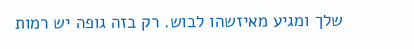שלך ומגיע מאיזשהו לבוש. רק בזה גופה יש רמות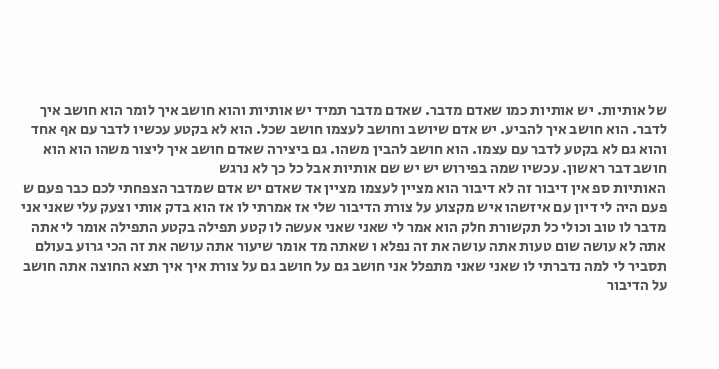של אותיות. יש אותיות כמו שאדם מדבר. שאדם מדבר תמיד יש אותיות והוא חושב איך לומר הוא חושב איך לדבר. הוא חושב איך להביע. יש אדם שיושב וחושב לעצמו חושב שכל. הוא לא בקטע עכשיו לדבר עם אף אחד והוא גם לא בקטע לדבר עם עצמו. הוא חושב להבין משהו. גם ביצירה שאדם חושב איך ליצור משהו הוא הוא חושב דבר ראשון. עכשיו שמה בפירוש יש יש שם אותיות אבל כל כך לא נרגש
האותיות ספ אין דיבור זה לא דיבור הוא מציין לעצמו מציין אד שאדם יש אדם שמדבר הצפחתי לכם כבר פעם ש פעם היה לי דיון עם איזשהו איש מקצוע על צורת הדיבור שלי אז אמרתי לו אז הוא בדק אותי וצעק עלי שאני אני מדבר לו טוב וכולי כל תקשורת חלק הוא אמר לי שאני שאני אעשה לו קטע תפילה בקטע התפילה אומר לי אתה אתה לא עושה שום טעות אתה עושה את זה נפלא ו שאתה מד אומר שיעור אתה עושה את זה הכי גרוע בעולם תסביר לי למה נדברתי לו שאני שאני מתפלל אני חושב גם על חושב גם על צורת איך איך תצא החוצה אתה חושב על הדיבור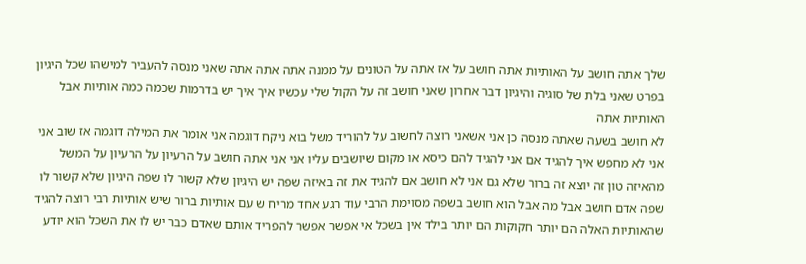שלך אתה חושב על האותיות אתה חושב על אז אתה על הטונים על ממנה אתה אתה אתה שאני מנסה להעביר למישהו שכל היגיון בפרט שאני בלת של סוגיה והיגיון דבר אחרון שאני חושב זה על הקול שלי עכשיו איך איך יש בדרמות שכמה כמה אותיות אבל האותיות אתה
לא חושב בשעה שאתה מנסה כן אני אשאני רוצה לחשוב על להוריד משל בוא ניקח דוגמה אני אומר את המילה דוגמה אז שוב אני אני לא מחפש איך להגיד אם אני להגיד להם כיסא או מקום שיושבים עליו אני אני אתה חושב על הרעיון על הרעיון על המשל מהאיזה טון זה יוצא זה ברור שלא גם אני לא חושב אם להגיד את זה באיזה שפה יש היגיון שלא קשור לו שפה היגיון שלא קשור לו שפה אדם חושב אבל מה אבל הוא חושב בשפה מסוימת הרבי עוד רגע אחד מריח ש עם אותיות ברור שיש אותיות רבי רוצה להגיד שהאותיות האלה הם יותר חקוקות הם יותר בילד אין בשכל אי אפשר אפשר להפריד אותם שאדם כבר יש לו את השכל הוא יודע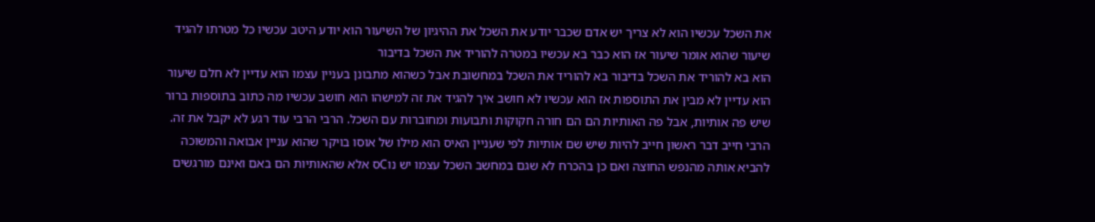את השכל עכשיו הוא לא צריך יש אדם שכבר יודע את השכל את ההיגיון של השיעור הוא יודע היטב עכשיו כל מטרתו להגיד שיעור שהוא אומר שיעור אז הוא כבר בא עכשיו במטרה להוריד את השכל בדיבור
הוא בא להוריד את השכל בדיבור בא להוריד את השכל במחשובת אבל כשהוא מתבונן בעניין עצמו הוא עדיין לא חלם שיעור הוא עדיין לא מבין את התוספות אז הוא עכשיו לא חושב איך להגיד את זה למישהו הוא חושב עכשיו מה כתוב בתוספות ברור שיש פה אותיות, אבל פה האותיות הם הם חורה חקוקות ותבועות ומחוברות עם השכל. הרבי הרבי עוד רגע לא יקבל את זה. הרבי חייב דבר ראשון חייב להיות שיש שם אותיות לפי שעניין האיס הוא מילו של אוסו בויקר שהוא עניין אבואה והמשוכה להביא אותה מהנפש החוצה ואם כן בהכרח לא שגם במחשב השכל עצמו יש נוCס אלא שהאותיות הם באם ואינם מורגשים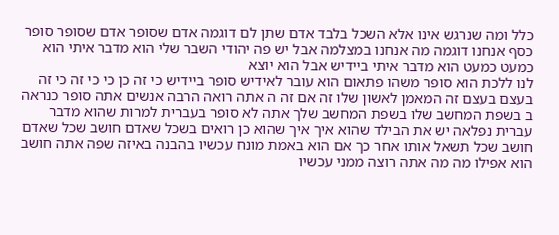כלל ומה שנרגש אינו אלא השכל בלבד אדם שתן לם דוגמה אדם שסופר אדם שסופר סופר כסף אנחנו דוגמה מה אנחנו במצלמה אבל יש פה יהודי השבר שלי הוא מדבר איתי הוא כמעט כמעט הוא מדבר איתי ביידיש אבל הוא יוצא
לנו ללכת הוא סופר משהו פתאום הוא עובר לאידיש סופר ביידיש כי זה כן כי כי זה כי זה בעצם בעצם זה המאמן לאשון שלו זה אם זה ה אתה רואה הרבה אנשים אתה סופר כנראה ב בשפת המחשב שלו בשפת המחשב שלך אתה לא סופר בעברית למרות שהוא מדבר עברית נפלאה יש את הבילד שהוא איך איך שהוא כן רואים בשכל שאדם חושב שכל שאדם חושב שכל תשאל אותו אחר כך אם הוא באמת מונח עכשיו בהבנה באיזה שפה אתה חושב הוא אפילו מה מה אתה רוצה ממני עכשיו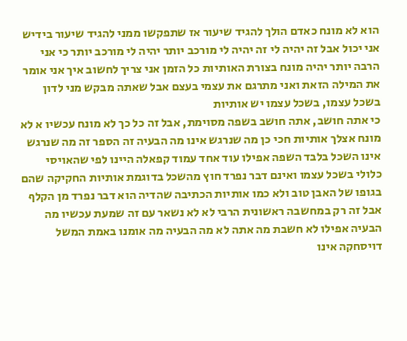הוא לא מונח כאדם הולך להגיד שיעור אז שתפקשו ממני להגיד שיעור בידיש אני יכול אבל זה יהיה לי זה יהיה לי מורכב יותר יהיה לי מורכב יותר כי אני הרבה יותר יהיה מונח בצורת האותיות כל הזמן אני צריך לחשוב איך אני אומר את המילה הזאת ואני מתרגם את עצמי בעצם אבל שאתה מבקש מני לדון בשכל עצמו, בשכל עצמו יש אותיות
כי אתה חושב, אתה חושב בשפה מסוימת, אבל זה כל כך לא מונח עכשיו א לא מונח אצלך אותיות חכי כן מה שנרגש אינו מה הבעיה זה הספר זה מה שנרגש אינו השכל בלבד השפה אפילו עוד אחד עמוד קפאלה היינו לפי שהאויסי כלולי בשכל עצמו ואינם דבר נפרד חוץ מהשכל בדוגמת אותיות החקיקה שהם בגופו של האבן טוב ולא כמו אותיות הכתיבה שהדיה הוא דבר נפרד מן הקלף אבל זה רק במחשבה ראשונית הרבי לא לא נשאר עם זה שמעת עכשיו מה הבעיה אפילו לא חשבת מה אתה לא מה הבעיה מה אומנו באמת המשל דויסחקה אינו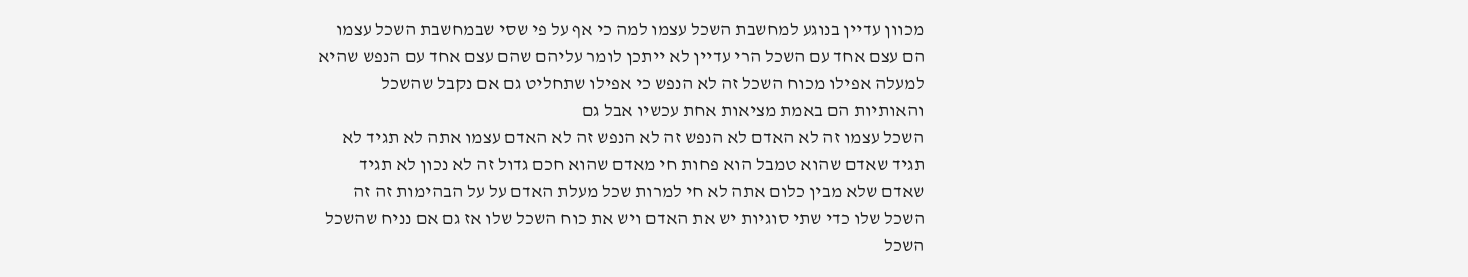מכוון עדיין בנוגע למחשבת השכל עצמו למה כי אף על פי שסי שבמחשבת השכל עצמו הם עצם אחד עם השכל הרי עדיין לא ייתכן לומר עליהם שהם עצם אחד עם הנפש שהיא למעלה אפילו מכוח השכל זה לא הנפש כי אפילו שתחליט גם אם נקבל שהשכל והאותיות הם באמת מציאות אחת עכשיו אבל גם
השכל עצמו זה לא האדם לא הנפש זה לא הנפש זה לא האדם עצמו אתה לא תגיד לא תגיד שאדם שהוא טמבל הוא פחות חי מאדם שהוא חכם גדול זה לא נכון לא תגיד שאדם שלא מבין כלום אתה לא חי למרות שכל מעלת האדם על על הבהימות זה זה השכל שלו כדי שתי סוגיות יש את האדם ויש את כוח השכל שלו אז גם אם נניח שהשכל השכל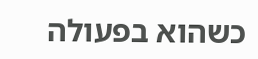כשהוא בפעולה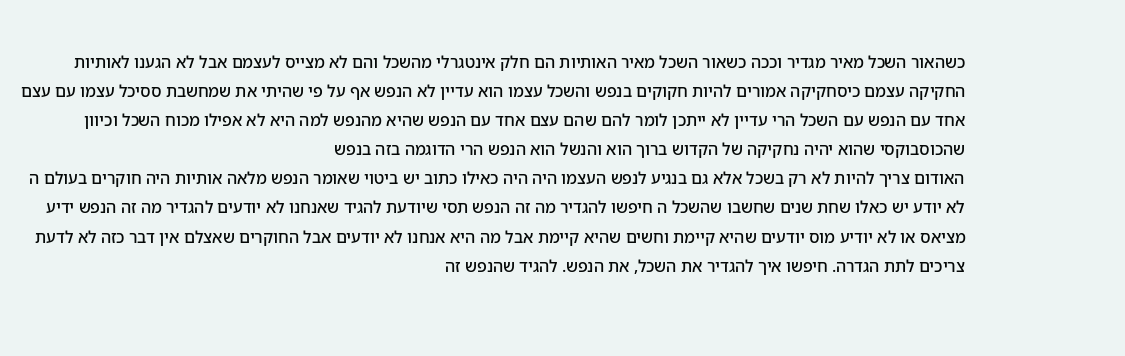כשהאור השכל מאיר מגדיר וככה כשאור השכל מאיר האותיות הם חלק אינטגרלי מהשכל והם לא מצייס לעצמם אבל לא הגענו לאותיות החקיקה עצמם כיסחקיקה אמורים להיות חקוקים בנפש והשכל עצמו הוא עדיין לא הנפש אף על פי שהיתי את שמחשבת ססיכל עצמו עם עצם אחד עם הנפש עם השכל הרי עדיין לא ייתכן לומר להם שהם עצם אחד עם הנפש שהיא מהנפש למה היא לא אפילו מכוח השכל וכיוון שהכוסבוקסי שהוא יהיה נחקיקה של הקדוש ברוך הוא והנשל הוא הנפש הרי הדוגמה בזה בנפש
האודום צריך להיות לא רק בשכל אלא גם בנגיע לנפש העצמו היה היה כאילו כתוב יש ביטוי שאומר הנפש מלאה אותיות היה חוקרים בעולם ה לא יודע יש כאלו שחת שנים שחשבו שהשכל ה חיפשו להגדיר מה זה הנפש תסי שיודעת להגיד שאנחנו לא יודעים להגדיר מה זה הנפש ידיע מציאס או לא יודיע מוס יודעים שהיא קיימת וחשים שהיא קיימת אבל מה היא אנחנו לא יודעים אבל החוקרים שאצלם אין דבר כזה לא לדעת צריכים לתת הגדרה. חיפשו איך להגדיר את השכל, את הנפש. להגיד שהנפש זה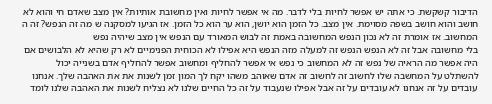הדיבור קשקשת. כי אתה יש אפשר לחיות בלי לדבר. מה אי אפשר לחיות ואין מחשובת אותיות? אין מצב שאדם חי והוא לא חושב והוא חושב בשפה מסוימת. אין מצב. כל הזמן הוא יושן, הוא ער הוא כל הזמן. אז הגיעו למסקנה ש מה זה הנפש? זה ה המחשוב. אז אומרת זה לא נכון הנפש המחשובה באמת זה לבוש המאורד עם הנפש אין מצב שיהיה נפש
בלי מחשובה אבל זה לא הנפש הנפש זה למעלה מזה הנפש היא אפילו לא הכוחית הפנימיים לא רק שהיא לא הלבושים אם היה אפשר מה הראיה של נפש זה לא המחשוב כי נפש אי אפשר להחליף ומחשוב אפשר להחליף אדם בשנייה יכול להשתלט על המחשבה שלו לחשוב זה לחשוב זה אדם שאוהב משהו יקח לך המון זמן לשנות את את האהבה שלך. אנחנו עובדים על זה אנחנו לא עובדים על זה אבל אפילו שנעבוד על זה כל החיים שלנו לא נצליח לשנות את האהבה שלנו לומד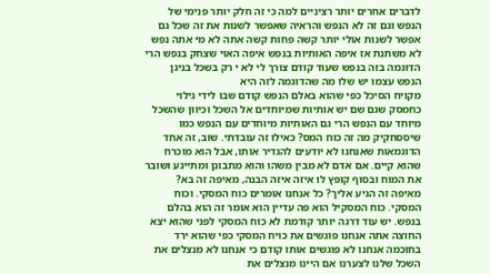לדברים אחרים יותר רציניים למה כי זה חלק יותר פנימי של הנפש וגם זה לא הנפש והראיה שאפשר לשנות את זה שכל גם אפשר לשנות אולי יותר קשה פחות קשה אתה לא מי אתה נפש לא משתנת אז איפה האותיות בנפש איפה האוי שצחק בנפש הרי הדוגמה בזה בנפש שעוד קודם צורך לי לא י רק בשכל בניגן הנפש עצמו יש שלו מה שהדוגמה לזה היא
מקויח הסיכל כפי שהוא באלם הנפש קודם שבו לידי גילוי כחמסק שגם שם יש אותיות שמיוחדים אל השכל וכיוון שהשכל מיוחד עם הנפש הרי גם האותיות מיוחדים עם הנפש כמו שיססחקיק מה זה כוח המס? כאילו זה עובדתי. שוב, זה אחד הדוגמאות שאנחנו לא יודעים להגדיר אותו, אבל הוא מוכרח שהוא קיים. אם אדם לא מבין משהו והוא מתבונן ומתייגע ושובר את המוח ובסוף קופץ לו איזה איזה הבנה, מאיפה זה בא? מאיפה זה הגיע אליך? כל אנחנו אומרים כוח המסקי. וכוח המסקי. כוח המסקיל הוא פה עדיין הוא אומר זה הוא בהלם בנפש. יש עוד דרגה יותר קודמת לא כוח המסקי לפני שהוא יצא החוצה אתה אנחנו פוגשים את כויח המסקי כפי שהוא ירד בחוכמה אנחנו לא פוגשים אותו קודם כי אנחנו לא מנצלים את השכל שלנו לצערנו אם היינו מנצלים את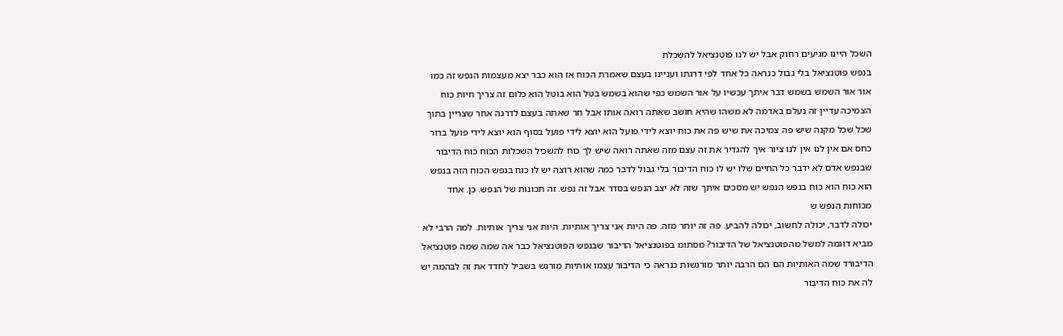השכל היינו מגיעים רחוק אבל יש לנו פוטנציאל להשכלת
בנפש פוטנציאל בלי גבול כנראה כל אחד לפי דרגתו ועניינו בעצם שאמרת הכוח אז הוא כבר יצא מעצמות הנפש זה כמו אור אור השמש בשמש דבר איתך עכשיו על אור השמש כפי שהוא בשמש בטל הוא בוטל הוא כלום זה צריך חיות כוח הצמיכה עדיין זה נעלם באדמה לא משהו שהיא חושב שאתה רואה אותו אבל חר שאתה בעצם לדרגה אחר שצריין בתוך שכל שכל מקנה שיש פה צמיכה את שיש פה את כוח יוצא לידי פועל הוא יוצא לידי פועל בסוף הוא יוצא לידי פועל ברור כחס אם אין לנו אין לנו ציור איך להגדיר את זה עצם מזה שאתה רואה שיש לך כוח להשכיל השכלות הכוח כוח הדיבור שבנפש אדם לא ידבר כל החיים שלו יש לו כוח הדיבור בלי גבול לדבר כמה שהוא רוצה יש לו כוח בנפש הכוח הזה בנפש הוא כוח הוא כוח בנפש הנפש יש מסכים איתך שזה לא יצב הנפש בסדר אבל זה נפש. זה תכונות של הנפש. כן. אחד מכוחות הנפש ש
יכולה לדבר, יכולה לחשוב, יכולה להביע. פה זה יותר מזה. פה היות אני צריך אותיות. היות אני צריך אותיות. למה הרבי לא מביא דוגמה למשל מהפוטנציאל של הדיבור? מסתומ בפוטנציאל הדיבור שבנפש הפוטנציאל כבר אה שמה שמה פוטנציאל הדיבורד שמה האותיות הם הם הרבה יותר מורגשות כנראה כי הדיבור עצמו אותיות מורגש בשביל לחדד את זה לבהמה יש לה את כוח הדיבור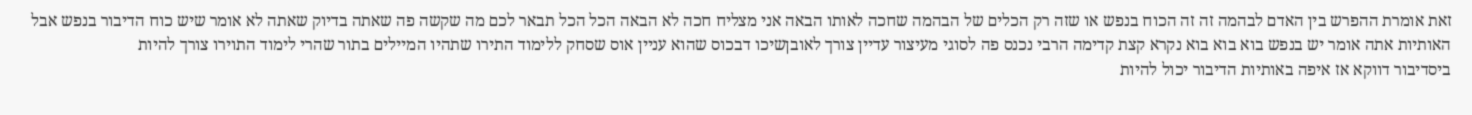זאת אומרת ההפרש בין האדם לבהמה זה זה הכוח בנפש או שזה רק הכלים של הבהמה שחכה לאותו הבאה אני מצליח חכה לא הבאה הכל הכל תבאר לכם מה שקשה פה שאתה בדיוק שאתה לא אומר שיש כוח הדיבור בנפש אבל האותיות אתה אומר יש בנפש בוא בוא בוא נקרא קצת קדימה הרבי נכנס פה לסוגי מעיצור עדיין צורך לאובןשיכו דבכוס שהוא עניין אוס שסחק ללימוד התירו שתהיו המיילים בתור שהרי לימוד התוירו צורך להיות
ביסדיבור דווקא אז איפה באותיות הדיבור יכול להיות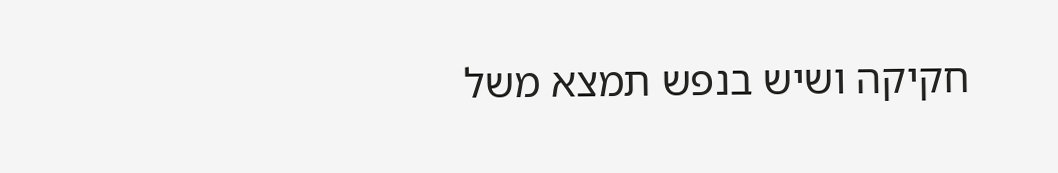חקיקה ושיש בנפש תמצא משל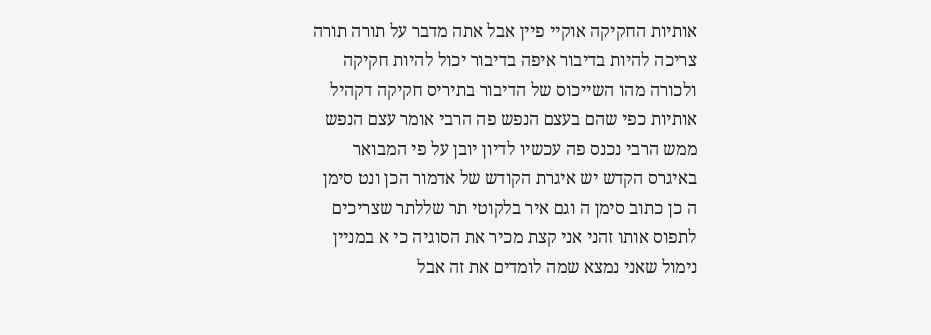אותיות החקיקה אוקיי פיין אבל אתה מדבר על תורה תורה צריכה להיות בדיבור איפה בדיבור יכול להיות חקיקה ולכורה מהו השייכוס של הדיבור בתיריס חקיקה דקהיל אותיות כפי שהם בעצם הנפש פה הרבי אומר עצם הנפש ממש הרבי נכנס פה עכשיו לדיון יובן על פי המבואר באיגרס הקדש יש איגרת הקודש של אדמור הכן ונט סימן ה כן כתוב סימן ה וגם איר בלקוטי תר שללתר שצריכים לתפוס אותו זהני אני קצת מכיר את הסוגיה כי א במניין נימול שאני נמצא שמה לומדים את זה אבל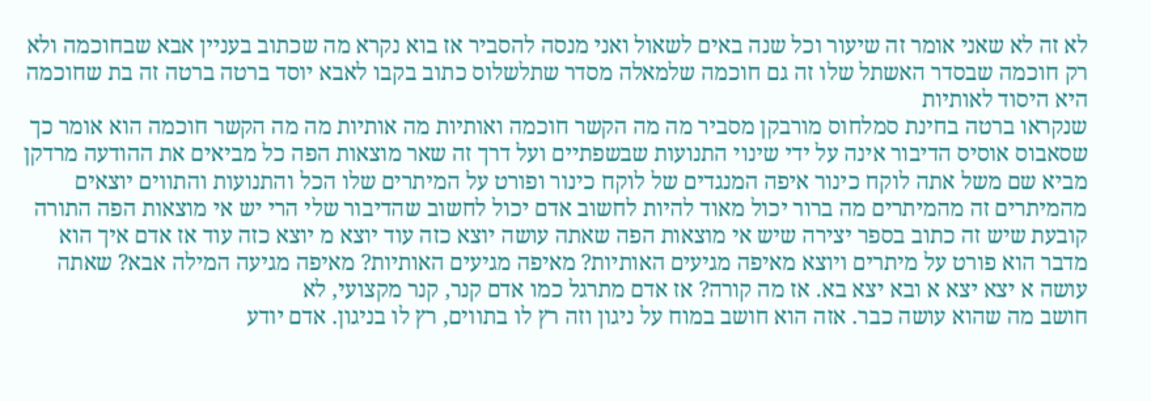לא זה לא שאני אומר זה שיעור וכל שנה באים לשאול ואני מנסה להסביר אז בוא נקרא מה שכתוב בעניין אבא שבחוכמה ולא רק חוכמה שבסדר האשתל שלו זה גם חוכמה שלמאלה מסדר שתלשלוס כתוב בקבו לאבא יוסד ברטה ברטה זה בת שחוכמה היא היסוד לאותיות
שנקראו ברטה בחינת סמלחוס מורבקן מסביר מה מה הקשר חוכמה ואותיות מה אותיות מה מה הקשר חוכמה הוא אומר כך שסאבוס אוסיס הדיבור אינה על ידי שינוי התנועות שבשפתיים ועל דרך זה שאר מוצאות הפה כל מביאים את ההודעה מרדקן מביא שם משל אתה לוקח כינור איפה המנגדים של לוקח כינור ופורט על המיתרים שלו הכל והתנועות והתווים יוצאים מהמיתרים זה מהמיתרים מה ברור יכול מאוד להיות לחשוב אדם יכול לחשוב שהדיבור שלי הרי יש אי מוצאות הפה התורה קובעת שיש זה כתוב בספר יצירה שיש אי מוצאות הפה שאתה עושה יוצא כזה עוד יוצא מ יוצא כזה עוד אז אדם איך הוא מדבר הוא פורט על מיתרים ויוצא מאיפה מגיעים האותיות? מאיפה מגיעים האותיות? מאיפה מגיעה המילה אבא? שאתה עושה א יצא יצא א ובא יצא בא. אז מה קורה? אז אדם מתרגל כמו אדם קנר, קנר מקצועי, לא
חושב מה שהוא עושה כבר. אזה הוא חושב במוח על ניגון וזה רץ לו בתווים, רץ לו בניגון. אדם יודע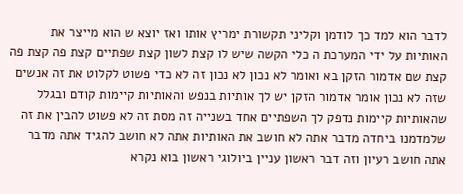לדבר הוא למד כך לודמן וקליני תקשורת ימריץ אותו ואז יוצא ש הוא מייצר את האותיות על ידי המערכת ה כלי הקשה שיש לו קצת לשון קצת שפתיים קצת פה קצת פה קצת שם אדמור הזקן בא ואומר לא נכון לא נכון זה לא כדי פשוט לקלוט את זה אנשים שזה לא נכון אומר אדמור הזקן יש לך אותיות בנפש והאותיות קיימות קודם ובגלל שהאותיות קיימות נדפק לך השפתיים אחד בשנייה זה מסת זה לא פשוט להבין את זה שלמדמנו ביחדה מדבר אתה לא חושב את האותיות אתה לא חושב להגיד אתה מדבר אתה חושב רעיון וזה דבר ראשון עניין ביולוגי ראשון בוא נקרא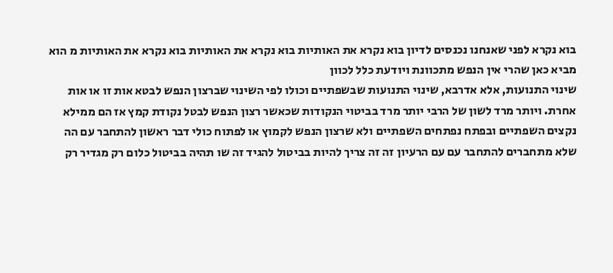בוא נקרא לפני שאנחנו נכנסים לדיון בוא נקרא את האותיות בוא נקרא את האותיות בוא נקרא את האותיות מ הוא מביא כאן שהרי אין הנפש מתכוונת ויודעת כלל לכוון
שינוי התנועות, אלא אדרבא, שינוי התנועות שבשפתיים וכולו לפי השינוי שברצון הנפש לבטא אות זו או אות אחרת. ויותר מרד לשון של הרבי יותר מרד בביטוי הנקודות שכאשר רצון הנפש לבטל נקודת קמץ אז הם ממילא נקצים השפתיים ובפתח נפתחים השפתיים ולא שרצון הנפש לקמוץ או לפתוח כולי דבר ראשון להתחבר עם הה שלא מתחברים להתחבר עם עם הרעיון זה זה צריך להיות בביטול להגיד זה שו תהיה בביטול כלום רק מגדיר רק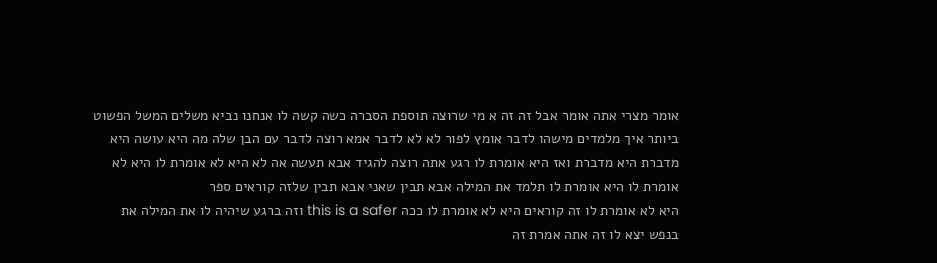אומר מצרי אתה אומר אבל זה זה א מי שרוצה תוספת הסברה כשה קשה לו אנחנו נביא משלים המשל הפשוט ביותר איך מלמדים מישהו לדבר אומץ לפור לא לא לדבר אמא רוצה לדבר עם הבן שלה מה היא עושה היא מדברת היא מדברת ואז היא אומרת לו רגע אתה רוצה להגיד אבא תעשה אה לא היא לא אומרת לו היא לא אומרת לו היא אומרת לו תלמד את המילה אבא תבין שאני אבא תבין שלזה קוראים ספר
היא לא אומרת לו זה קוראים היא לא אומרת לו ככה this is a safer וזה ברגע שיהיה לו את המילה את בנפש יצא לו זה אתה אמרת זה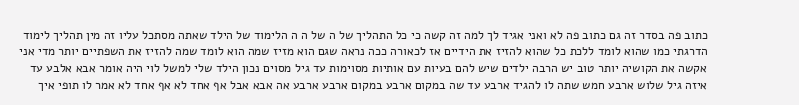כתוב פה בסדר זה גם כתוב פה לא ואני אגיד לך למה זה קשה כי כל התהליך של ה של ה ה הלימוד של הילד שאתה מסתכל עליו זה מין תהליך לימוד הדרגתי כמו שהוא לומד ללכת כל שהוא להזיז את הידיים אז לכאורה ככה נראה שגם הוא מזיז שמה הוא לומד שמה להזיז את השפתיים יותר מדי אני אקשה את הקושיה יותר טוב יש הרבה ילדים שיש להם בעיות עם אותיות מסוימות עד גיל מסוים נכון הילד שלי למשל לוי היה אומר אבא אלבע עד איזה גיל שלוש ארבע חמש שתה לו להגיד ארבע עד שה במקום ארבע במקום ארבע ארבע אה אבא אבל אף אחד לא אף אחד לא אמר לו תופי איך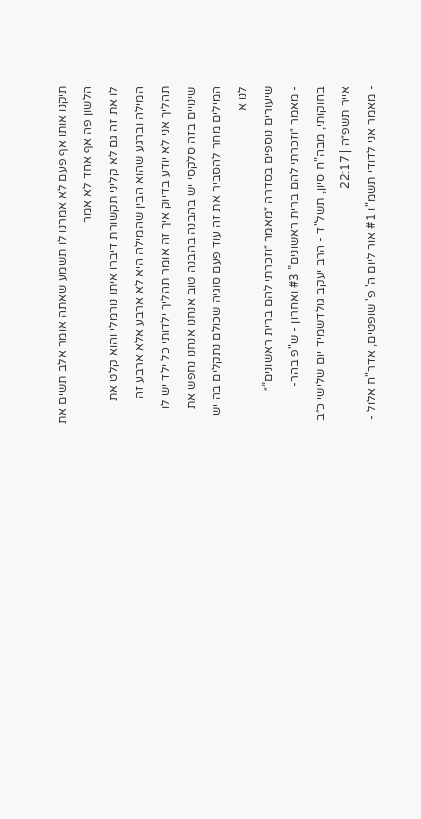תיקנו אותו אף פעם לא אמרנו לו תשמע שאתה אומר אלב תשים את הלשון פה אף אחד לא אמר
לו את זה גם לא קליני תקשורת דיברו איתו נורמלי והוא קלט את המילה וברגע שהוא הבין שהמילה היא לא ארבע אלא ארבע זה תהליך אני לא יודע בדיוק איך זה אומר תהליך ילדותי כל ילד יש לו שינויים בזה סלקסי יש בהבנה בהבנה טוב אנחנו אנחנו נחפש את המילים מחר להסביר את זה עוד פעם סוגיה שכולם נתקלים בה יש לנו א
שיעורים נוספים בסדרה ״מאמר ״וזכרתי להם ברית ראשונים”״
- מאמר ״וזכרתי להם ברית ראשונים” #3 ואחרון - ש"פ בהר-בחוקותי, מבה"ח סיון, תשל"ד - הרב יעקב גולדשמיד יום שלישי כ״ב אייר תשפ״ה | 22:17
- מאמר אני לדודי תשמ"ו #1 אור ליום ה' פ' שופטים, אדר"ח אלול -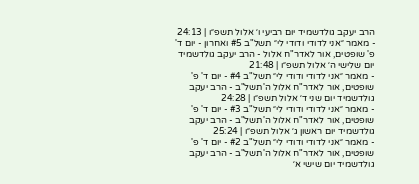הרב יעקב גולדשמיד יום רביעי ו׳ אלול תשפ״ו | 24:13
- מאמר ״אני לדודי ודודי לי״ תשל"ב #5 ואחרון - יום ד' פ' שופטים, אור לאדר"ח אלול - הרב יעקב גולדשמיד יום שלישי ה׳ אלול תשפ״ו | 21:48
- מאמר ״אני לדודי ודודי לי״ תשל"ב #4 - יום ד' פ' שופטים, אור לאדר"ח אלול ה'תשל"ב - הרב יעקב גולדשמיד יום שני ד׳ אלול תשפ״ו | 24:28
- מאמר ״אני לדודי ודודי לי״ תשל"ב #3 - יום ד' פ' שופטים, אור לאדר"ח אלול ה'תשל"ב - הרב יעקב גולדשמיד יום ראשון ג׳ אלול תשפ״ו | 25:24
- מאמר ״אני לדודי ודודי לי״ תשל"ב #2 - יום ד' פ' שופטים, אור לאדר"ח אלול ה'תשל"ב - הרב יעקב גולדשמיד יום שישי א׳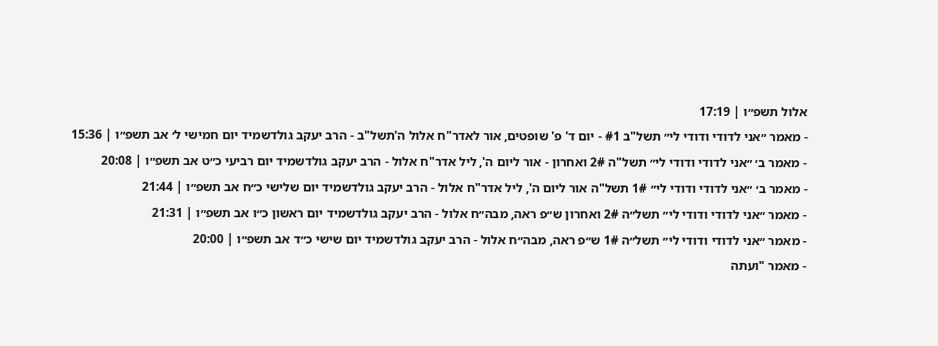אלול תשפ״ו | 17:19
- מאמר ״אני לדודי ודודי לי״ תשל"ב #1 - יום ד' פ' שופטים, אור לאדר"ח אלול ה'תשל"ב - הרב יעקב גולדשמיד יום חמישי ל׳ אב תשפ״ו | 15:36
- מאמר ב׳ ״אני לדודי ודודי לי״ תשל"ה 2# ואחרון - אור ליום ה', ליל אדר"ח אלול - הרב יעקב גולדשמיד יום רביעי כ״ט אב תשפ״ו | 20:08
- מאמר ב׳ ״אני לדודי ודודי לי״ 1# תשל"ה אור ליום ה', ליל אדר"ח אלול - הרב יעקב גולדשמיד יום שלישי כ״ח אב תשפ״ו | 21:44
- מאמר ״אני לדודי ודודי לי״ תשל״ה 2# ואחרון ש״פ ראה, מבה״ח אלול - הרב יעקב גולדשמיד יום ראשון כ״ו אב תשפ״ו | 21:31
- מאמר ״אני לדודי ודודי לי״ תשל״ה 1# ש״פ ראה, מבה״ח אלול - הרב יעקב גולדשמיד יום שישי כ״ד אב תשפ״ו | 20:00
- מאמר "ועתה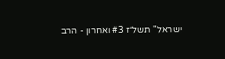ישראל" תשל״ז #3 ואחרון - הרב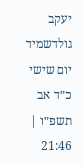יעקב גולדשמיד יום שישי כ״ד אב תשפ״ו | 21:46